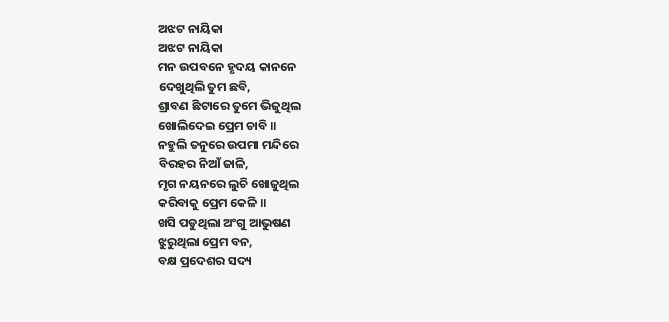ଅଝଟ ନାୟିକା
ଅଝଟ ନାୟିକା
ମନ ଉପବନେ ହୃଦୟ କାନନେ
ଦେଖୁଥିଲି ତୁମ ଛବି,
ଶ୍ରାବଣ ଛିଟାରେ ତୁମେ ଭିଜୁଥିଲ
ଖୋଲିଦେଇ ପ୍ରେମ ଚାବି ॥
ନହୁଲି ତନୁରେ ଉପମା ମନ୍ଦିରେ
ବିରହର ନିଆଁ ଜାଳି,
ମୃଗ ନୟନରେ ଲୁଚି ଖୋଜୁଥିଲ
କରିବାକୁ ପ୍ରେମ କେଳି ॥
ଖସି ପଡୁଥିଲା ଅଂଗୁ ଆଭୁଷଣ
ଝୁରୁଥିଲା ପ୍ରେମ ବନ,
ବକ୍ଷ ପ୍ରଦେଶର ସଦ୍ୟ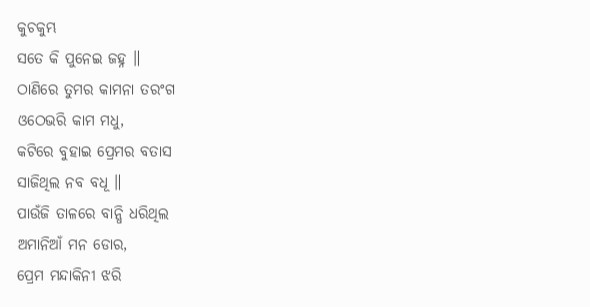କୁଚକୁମ୍ଭ
ସତେ କି ପୁନେଇ ଜହ୍ନ ॥
ଠାଣିରେ ତୁମର କାମନା ତରଂଗ
ଓଠେଭରି କାମ ମଧୁ,
କଟିରେ ବୁହାଇ ପ୍ରେମର ବତାସ
ସାଜିଥିଲ ନବ ବଧୂ ॥
ପାଉଁଜି ତାଳରେ ବାନ୍ଧି ଧରିଥିଲ
ଅମାନିଆଁ ମନ ଡୋର,
ପ୍ରେମ ମନ୍ଦାକିନୀ ଝରି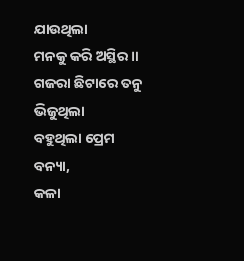ଯାଉଥିଲା
ମନକୁ କରି ଅସ୍ଥିର ॥
ଗଜରା ଛିଟାରେ ତନୁ ଭିଜୁଥିଲା
ବହୁଥିଲା ପ୍ରେମ ବନ୍ୟା,
କଳା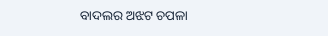ବାଦଲର ଅଝଟ ଚପଳା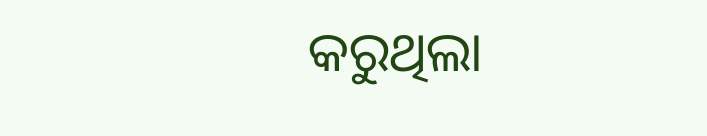କରୁଥିଲା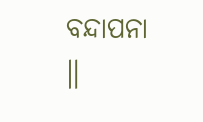ବନ୍ଦାପନା ॥